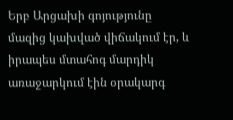Երբ Արցախի գոյությունը մազից կախված վիճակում էր, և իրապես մտահոգ մարդիկ առաջարկում էին օրակարգ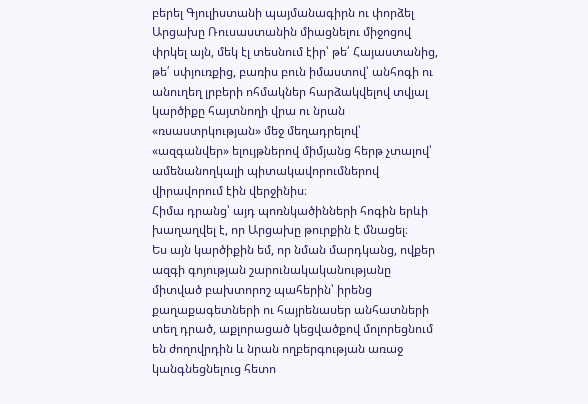բերել Գյուլիստանի պայմանագիրն ու փորձել Արցախը Ռուսաստանին միացնելու միջոցով փրկել այն, մեկ էլ տեսնում էիր՝ թե՛ Հայաստանից, թե՛ սփյուռքից, բառիս բուն իմաստով՝ անհոգի ու անուղեղ լրբերի ոհմակներ հարձակվելով տվյալ կարծիքը հայտնողի վրա ու նրան «ռսաստրկության» մեջ մեղադրելով՝ «ազգանվեր» ելույթներով միմյանց հերթ չտալով՝ ամենանողկալի պիտակավորումներով վիրավորում էին վերջինիս։
Հիմա դրանց՝ այդ պոռնկածինների հոգին երևի խաղաղվել է, որ Արցախը թուրքին է մնացել։
Ես այն կարծիքին եմ, որ նման մարդկանց, ովքեր ազգի գոյության շարունակականությանը միտված բախտորոշ պահերին՝ իրենց քաղաքագետների ու հայրենասեր անհատների տեղ դրած, աքլորացած կեցվածքով մոլորեցնում են ժողովրդին և նրան ողբերգության առաջ կանգնեցնելուց հետո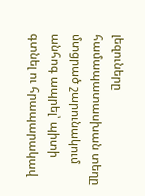լեզուները համապատասխան տեղը մտցրած շարունակում անհոգ ապրել՝ պիտի գտնել ու հրապարակավ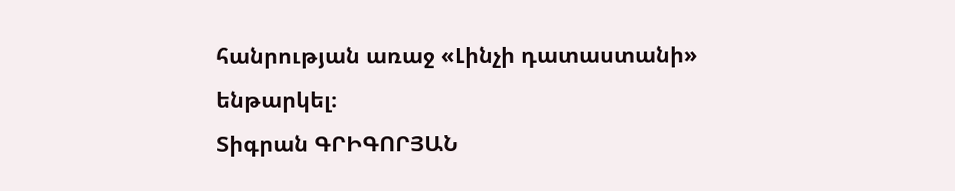հանրության առաջ «Լինչի դատաստանի» ենթարկել։
Տիգրան ԳՐԻԳՈՐՅԱՆ